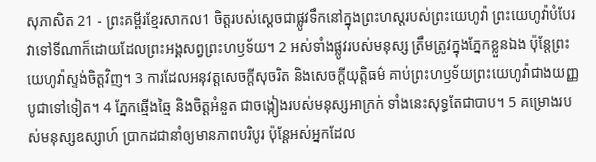សុភាសិត 21 - ព្រះគម្ពីរខ្មែរសាកល1 ចិត្តរបស់ស្ដេចជាផ្លូវទឹកនៅក្នុងព្រះហស្តរបស់ព្រះយេហូវ៉ា ព្រះយេហូវ៉ាបំបែរវាទៅទីណាក៏ដោយដែលព្រះអង្គសព្វព្រះហឫទ័យ។ 2 អស់ទាំងផ្លូវរបស់មនុស្ស ត្រឹមត្រូវក្នុងភ្នែកខ្លួនឯង ប៉ុន្តែព្រះយេហូវ៉ាស្ទង់ចិត្តវិញ។ 3 ការដែលអនុវត្តសេចក្ដីសុចរិត និងសេចក្ដីយុត្តិធម៌ គាប់ព្រះហឫទ័យព្រះយេហូវ៉ាជាងយញ្ញបូជាទៅទៀត។ 4 ភ្នែកឆ្មើងឆ្មៃ និងចិត្តអំនួត ជាចង្កៀងរបស់មនុស្សអាក្រក់ ទាំងនេះសុទ្ធតែជាបាប។ 5 គម្រោងរបស់មនុស្សឧស្សាហ៍ ប្រាកដជានាំឲ្យមានភាពបរិបូរ ប៉ុន្តែអស់អ្នកដែល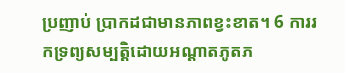ប្រញាប់ ប្រាកដជាមានភាពខ្វះខាត។ 6 ការរកទ្រព្យសម្បត្តិដោយអណ្ដាតភូតភ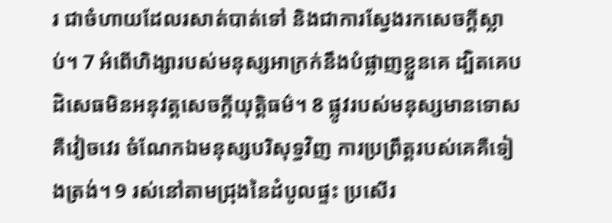រ ជាចំហាយដែលរសាត់បាត់ទៅ និងជាការស្វែងរកសេចក្ដីស្លាប់។ 7 អំពើហិង្សារបស់មនុស្សអាក្រក់នឹងបំផ្លាញខ្លួនគេ ដ្បិតគេបដិសេធមិនអនុវត្តសេចក្ដីយុត្តិធម៌។ 8 ផ្លូវរបស់មនុស្សមានទោសគឺវៀចវេរ ចំណែកឯមនុស្សបរិសុទ្ធវិញ ការប្រព្រឹត្តរបស់គេគឺទៀងត្រង់។ 9 រស់នៅតាមជ្រុងនៃដំបូលផ្ទះ ប្រសើរ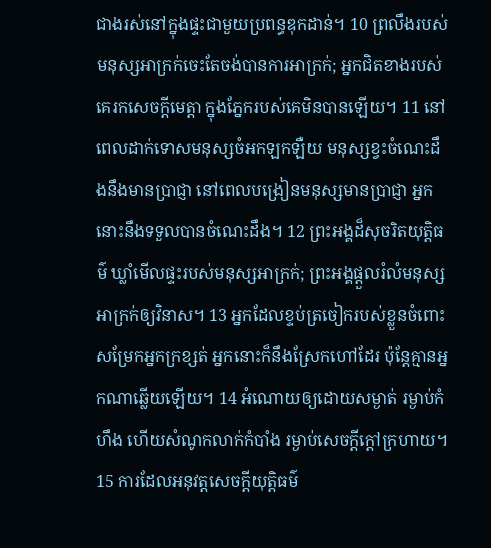ជាងរស់នៅក្នុងផ្ទះជាមួយប្រពន្ធឌុកដាន់។ 10 ព្រលឹងរបស់មនុស្សអាក្រក់ចេះតែចង់បានការអាក្រក់; អ្នកជិតខាងរបស់គេរកសេចក្ដីមេត្តា ក្នុងភ្នែករបស់គេមិនបានឡើយ។ 11 នៅពេលដាក់ទោសមនុស្សចំអកឡកឡឺយ មនុស្សខ្វះចំណេះដឹងនឹងមានប្រាជ្ញា នៅពេលបង្រៀនមនុស្សមានប្រាជ្ញា អ្នកនោះនឹងទទួលបានចំណេះដឹង។ 12 ព្រះអង្គដ៏សុចរិតយុត្តិធម៌ ឃ្លាំមើលផ្ទះរបស់មនុស្សអាក្រក់; ព្រះអង្គផ្ដួលរំលំមនុស្សអាក្រក់ឲ្យវិនាស។ 13 អ្នកដែលខ្ទប់ត្រចៀករបស់ខ្លួនចំពោះសម្រែកអ្នកក្រខ្សត់ អ្នកនោះក៏នឹងស្រែកហៅដែរ ប៉ុន្តែគ្មានអ្នកណាឆ្លើយឡើយ។ 14 អំណោយឲ្យដោយសម្ងាត់ រម្ងាប់កំហឹង ហើយសំណូកលាក់កំបាំង រម្ងាប់សេចក្ដីក្ដៅក្រហាយ។ 15 ការដែលអនុវត្តសេចក្ដីយុត្តិធម៌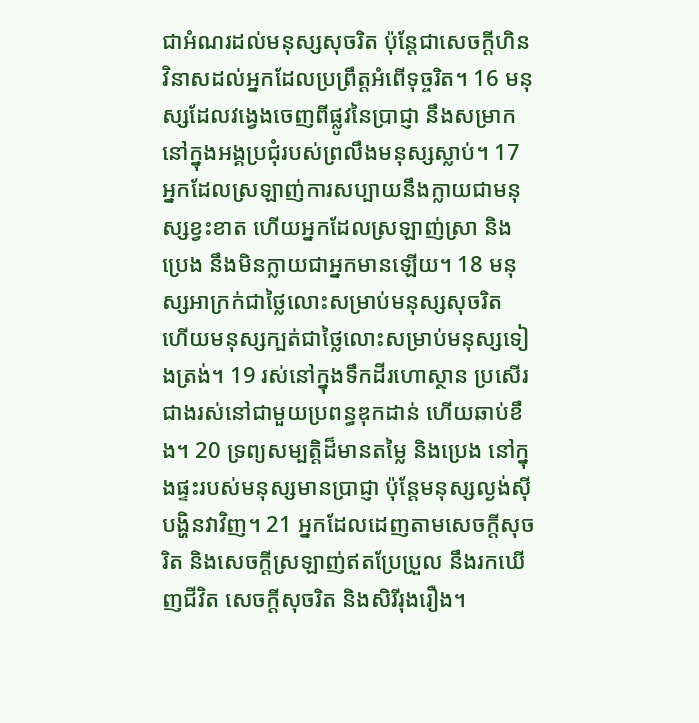ជាអំណរដល់មនុស្សសុចរិត ប៉ុន្តែជាសេចក្ដីហិនវិនាសដល់អ្នកដែលប្រព្រឹត្តអំពើទុច្ចរិត។ 16 មនុស្សដែលវង្វេងចេញពីផ្លូវនៃប្រាជ្ញា នឹងសម្រាកនៅក្នុងអង្គប្រជុំរបស់ព្រលឹងមនុស្សស្លាប់។ 17 អ្នកដែលស្រឡាញ់ការសប្បាយនឹងក្លាយជាមនុស្សខ្វះខាត ហើយអ្នកដែលស្រឡាញ់ស្រា និងប្រេង នឹងមិនក្លាយជាអ្នកមានឡើយ។ 18 មនុស្សអាក្រក់ជាថ្លៃលោះសម្រាប់មនុស្សសុចរិត ហើយមនុស្សក្បត់ជាថ្លៃលោះសម្រាប់មនុស្សទៀងត្រង់។ 19 រស់នៅក្នុងទឹកដីរហោស្ថាន ប្រសើរជាងរស់នៅជាមួយប្រពន្ធឌុកដាន់ ហើយឆាប់ខឹង។ 20 ទ្រព្យសម្បត្តិដ៏មានតម្លៃ និងប្រេង នៅក្នុងផ្ទះរបស់មនុស្សមានប្រាជ្ញា ប៉ុន្តែមនុស្សល្ងង់ស៊ីបង្ហិនវាវិញ។ 21 អ្នកដែលដេញតាមសេចក្ដីសុចរិត និងសេចក្ដីស្រឡាញ់ឥតប្រែប្រួល នឹងរកឃើញជីវិត សេចក្ដីសុចរិត និងសិរីរុងរឿង។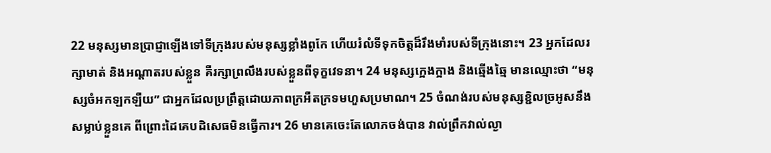22 មនុស្សមានប្រាជ្ញាឡើងទៅទីក្រុងរបស់មនុស្សខ្លាំងពូកែ ហើយរំលំទីទុកចិត្តដ៏រឹងមាំរបស់ទីក្រុងនោះ។ 23 អ្នកដែលរក្សាមាត់ និងអណ្ដាតរបស់ខ្លួន គឺរក្សាព្រលឹងរបស់ខ្លួនពីទុក្ខវេទនា។ 24 មនុស្សក្អេងក្អាង និងឆ្មើងឆ្មៃ មានឈ្មោះថា “មនុស្សចំអកឡកឡឺយ” ជាអ្នកដែលប្រព្រឹត្តដោយភាពក្រអឺតក្រទមហួសប្រមាណ។ 25 ចំណង់របស់មនុស្សខ្ជិលច្រអូសនឹងសម្លាប់ខ្លួនគេ ពីព្រោះដៃគេបដិសេធមិនធ្វើការ។ 26 មានគេចេះតែលោភចង់បាន វាល់ព្រឹកវាល់ល្ងា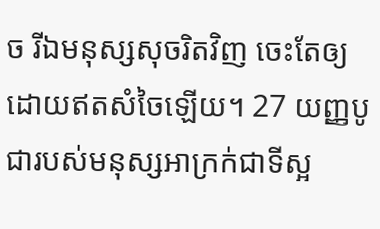ច រីឯមនុស្សសុចរិតវិញ ចេះតែឲ្យដោយឥតសំចៃឡើយ។ 27 យញ្ញបូជារបស់មនុស្សអាក្រក់ជាទីស្អ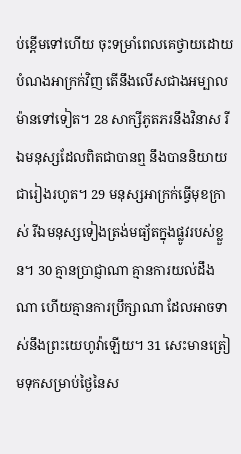ប់ខ្ពើមទៅហើយ ចុះទម្រាំពេលគេថ្វាយដោយបំណងអាក្រក់វិញ តើនឹងលើសជាងអម្បាលម៉ានទៅទៀត។ 28 សាក្សីភូតភរនឹងវិនាស រីឯមនុស្សដែលពិតជាបានឮ នឹងបាននិយាយជារៀងរហូត។ 29 មនុស្សអាក្រក់ធ្វើមុខក្រាស់ រីឯមនុស្សទៀងត្រង់មធ្យ័តក្នុងផ្លូវរបស់ខ្លួន។ 30 គ្មានប្រាជ្ញាណា គ្មានការយល់ដឹងណា ហើយគ្មានការប្រឹក្សាណា ដែលអាចទាស់នឹងព្រះយេហូវ៉ាឡើយ។ 31 សេះមានត្រៀមទុកសម្រាប់ថ្ងៃនៃស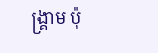ង្គ្រាម ប៉ុ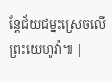ន្តែជ័យជម្នះស្រេចលើព្រះយេហូវ៉ា៕ |